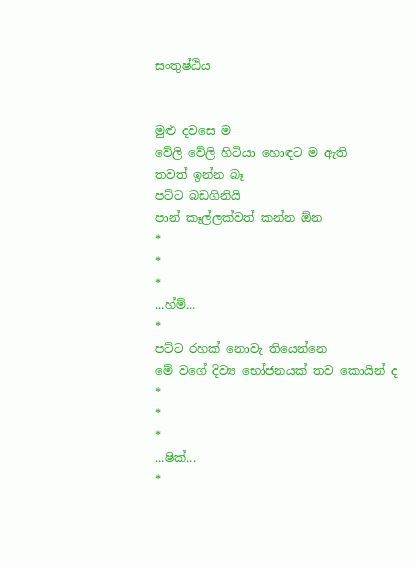සංතුෂ්ඨිය


මුළු දවසෙ ම
වේලි වේලි හිටියා හොඳට ම ඇති
තවත් ඉන්න බෑ
පට්ට බඩගිනියි
පාන් කෑල්ලක්වත් කන්න ඕන
*
*
*
...හ්ම්...
*
පට්ට රහක් නොවැ තියෙන්නෙ
මේ වගේ දිව්‍ය භෝජනයක් තව කොයින් ද
*
*
*
...ෂික්...
*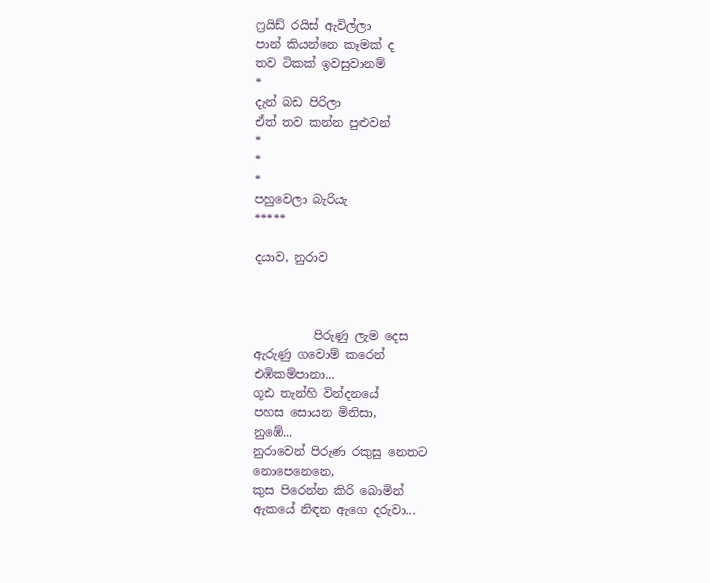ෆ්‍රයිඩ් රයිස් ඇවිල්ලා
පාන් කියන්නෙ කෑමක් ද
තව ටිකක් ඉවසුවානම්
*
දැන් බඩ පිරිලා
ඒත් තව කන්න පුළුවන්
*
*
*
පහුවෙලා බැරියැ
*****

දයාව, නුරාව



          පිරුණු ලැම දෙස
ඇරුණු ගවොම් කරෙන්
එඹිකම්පානා...
ගූඪ තැන්හි වින්දනයේ
පහස සොයන මිනිසා,
නුඹේ...
නුරාවෙන් පිරුණ රකුසු නෙතට
නොපෙනෙනෙ,
කුස පිරෙන්න කිරි බොමින්
ඇකයේ නිඳන ඇගෙ දරුවා...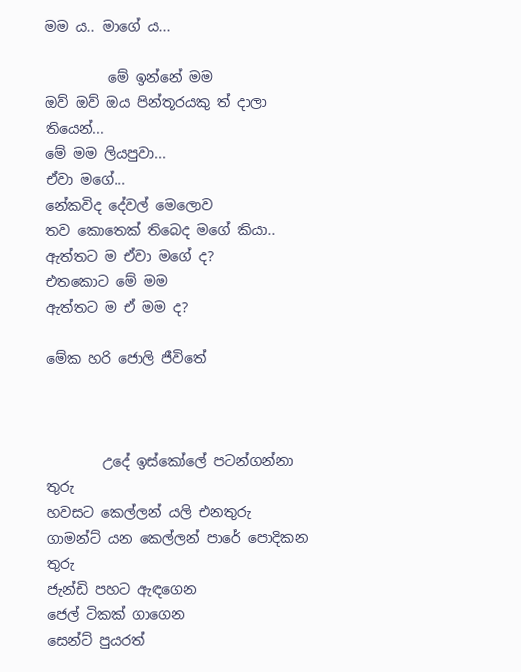මම ය.. මාගේ ය...

         මේ ඉන්නේ මම
ඔව් ඔව් ඔය පින්තූරයකු ත් දාලා තියෙන්...
මේ මම ලියපුවා...
ඒවා මගේ...
නේකවිද දේවල් මෙලොව
තව කොතෙක් තිබෙද මගේ කියා..
ඇත්තට ම ඒවා මගේ ද?
එතකොට මේ මම
ඇත්තට ම ඒ මම ද?

මේක හරි ජොලි ජීවිතේ



        උදේ ඉස්කෝලේ පටන්ගන්නා තුරු
හවසට කෙල්ලන් යලි එනතුරු
ගාමන්ට් යන කෙල්ලන් පාරේ පොදිකන තුරු
ජැන්ඩි පහට ඇඳගෙන
ජෙල් ටිකක් ගාගෙන
සෙන්ට් පුයරත්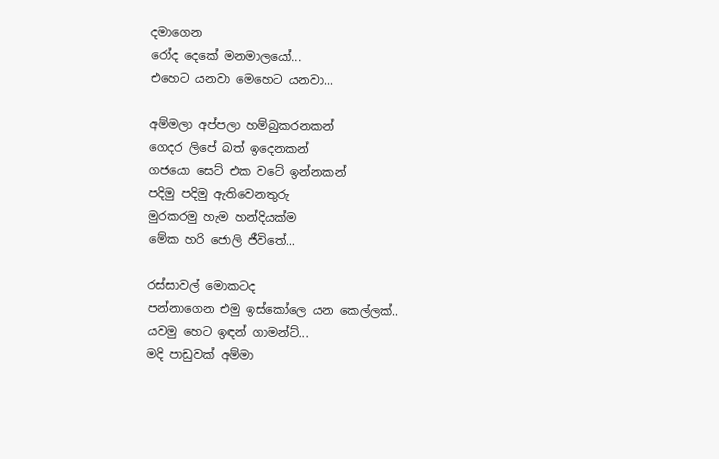දමාගෙන
රෝද දෙකේ මනමාලයෝ...
එහෙට යනවා මෙහෙට යනවා...

අම්මලා අප්පලා හම්බුකරනකන්
ගෙදර ලිපේ බත් ඉදෙනකන්
ගජයො සෙට් එක වටේ ඉන්නකන්
පදිමු පදිමු ඇතිවෙනතුරු
මුරකරමු හැම හන්දියක්ම
මේක හරි ජොලි ජීවිතේ...

රස්සාවල් මොකටද
පන්නාගෙන එමු ඉස්කෝලෙ යන කෙල්ලක්..
යවමු හෙට ඉඳන් ගාමන්ට්...
මදි පාඩුවක් අම්මා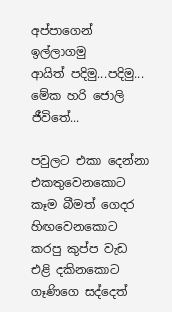අප්පාගෙන් ඉල්ලාගමු
ආයිත් පදිමු...පදිමු...
මේක හරි ජොලි ජීවිතේ...

පවුලට එකා දෙන්නා එකතුවෙනකොට
කෑම බීමත් ගෙදර හිඟවෙනකොට
කරපු කුප්ප වැඩ එළි දකිනකොට
ගෑණිගෙ සද්දෙත්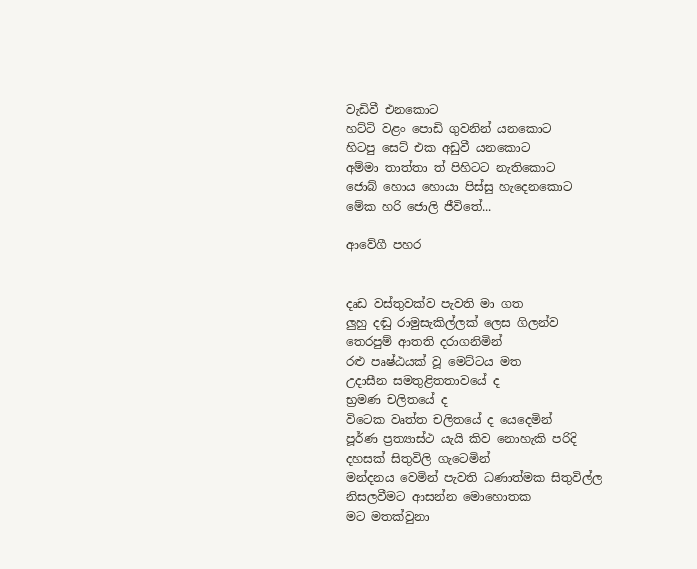වැඩිවී එනකොට
හට්ටි වළං පොඩි ගුවනින් යනකොට
හිටපු සෙට් එක අඩුවී යනකොට
අම්මා තාත්තා ත් පිහිටට නැතිකොට
ජොබ් හොය හොයා පිස්සු හැදෙනකොට
මේක හරි ජොලි ජීවිතේ...

ආවේගී පහර


දෘඩ වස්තුවක්ව පැවති මා ගත
ලුහු දඬු රාමුසැකිල්ලක් ලෙස ගිලන්ව
තෙරපුම් ආතති දරාගනිමින්
රළු පෘෂ්ඨයක් වූ මෙට්ටය මත
උදාසීන සමතුළිතතාවයේ ද
භ්‍රමණ චලිතයේ ද
විටෙක වෘත්ත චලිතයේ ද යෙදෙමින්
පූර්ණ ප්‍රත්‍යාස්ථ යැයි කිව නොහැකි පරිදි
දහසක් සිතුවිලි ගැටෙමින්
මන්දනය වෙමින් පැවති ධණාත්මක සිතුවිල්ල
නිසලවීමට ආසන්න මොහොතක
මට මතක්වුනා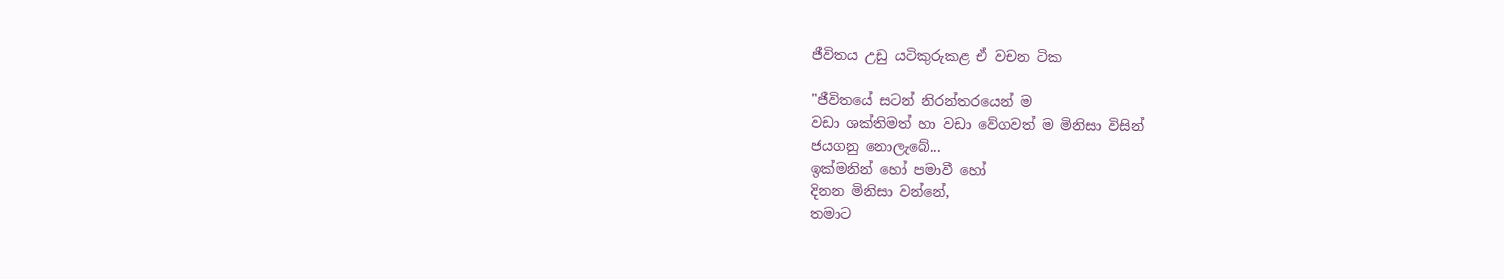ජීවිතය උඩු යටිකුරුකළ ඒ වචන ටික

"ජීවිතයේ සටන් නිරන්තරයෙන් ම
වඩා ශක්තිමත් හා වඩා වේගවත් ම මිනිසා විසින්
ජයගනු නොලැබේ...
ඉක්මනින් හෝ පමාවී හෝ
දිනන මිනිසා වන්නේ,
තමාට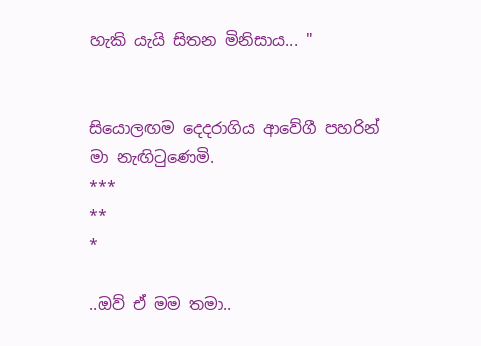හැකි යැයි සිතන මිනිසාය... "


සියොලඟම දෙදරාගිය ආවේගී පහරින්
මා නැඟිටුණෙමි.
***
**
*

..ඔව් ඒ මම තමා..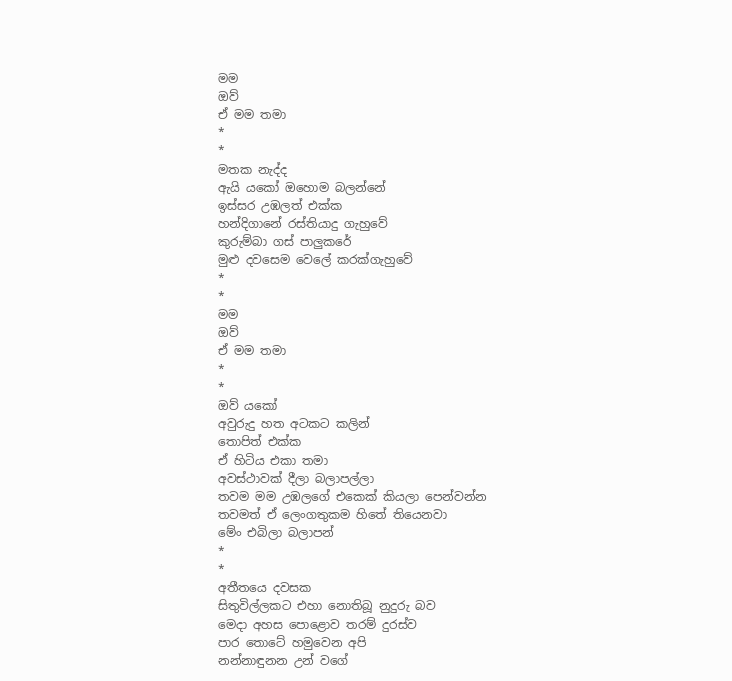මම
ඔව්
ඒ මම තමා
*
*
මතක නැද්ද
ඇයි යකෝ ඔහොම බලන්නේ
ඉස්සර උඹලත් එක්ක
හන්දිගානේ රස්තියාදු ගැහුවේ
කුරුම්බා ගස් පාලුකරේ
මුළු දවසෙම වෙලේ කරක්ගැහුවේ
*
*
මම
ඔව්
ඒ මම තමා
*
*
ඔව් යකෝ
අවුරුදු හත අටකට කලින්
තොපිත් එක්ක
ඒ හිටිය එකා තමා
අවස්ථාවක් දීලා බලාපල්ලා
තවම මම උඹලගේ එකෙක් කියලා පෙන්වන්න
තවමත් ඒ ලෙංගතුකම හිතේ තියෙනවා
මේං එබිලා බලාපන්
*
*
අතීතයෙ දවසක
සිතුවිල්ලකට එහා නොතිබූ නුදුරු බව
මෙදා අහස පොළොව තරම් දුරස්ව
පාර තොටේ හමුවෙන අපි
නන්නාඳුනන උන් වගේ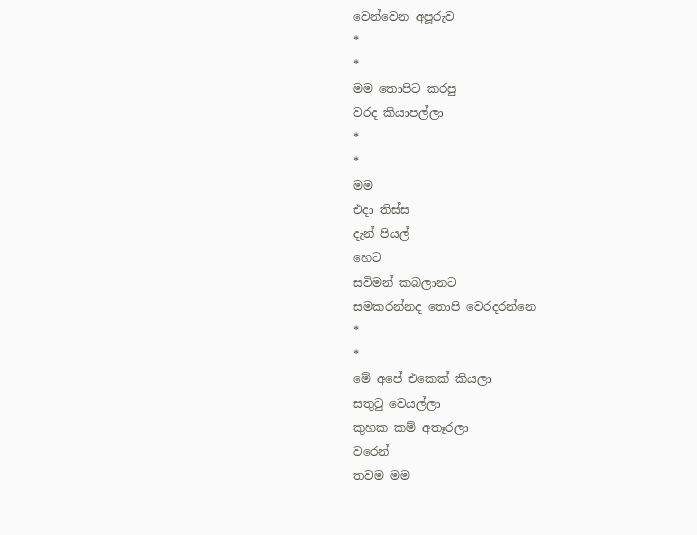වෙන්වෙන අපූරුව
*
*
මම තොපිට කරපු
වරද කියාපල්ලා
*
*
මම
එදා තිස්ස
දැන් පියල්
හෙට
සවිමන් කබලානට
සමකරන්නද තොපි වෙරදරන්නෙ
*
*
මේ අපේ එකෙක් කියලා
සතුටු වෙයල්ලා
කුහක කම් අතෑරලා
වරෙන්
තවම මම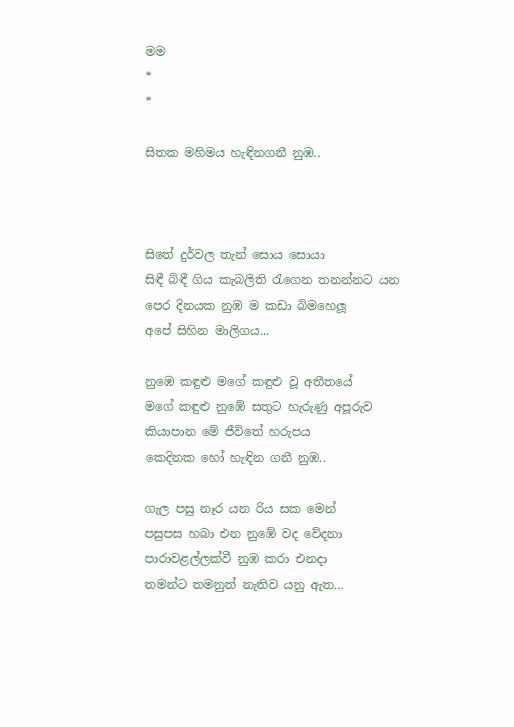මම
*
*

සිතක මහිමය හැඳිනගනී නුඹ..



සිතේ දුර්වල තැන් සොය සොයා
සිඳී බිඳී ගිය කැබලිති රැගෙන තනන්නට යන
පෙර දිනයක නුඹ ම කඩා බිමහෙලූ
අපේ සිහින මාලිගය...

නුඹෙ කඳුළු මගේ කඳුළු වූ අතීතයේ
මගේ කඳුළු නුඹේ සතුට හැරුණු අපූරුව
කියාපාන මේ ජීවිතේ හරුපය
කෙදිනක හෝ හැඳින ගනී නුඹ..

ගැල පසු නෑර යන රිය සක මෙන්
පසුපස හබා එන නුඹේ වද වේදනා
පාරාවළල්ලක්වී නුඹ කරා එනදා
තමන්ට තමනුත් නැතිව යනු ඇත...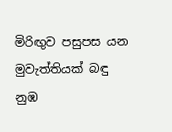මිරිඟුව පසුපස යන මුවැත්තියක් බඳු නුඹ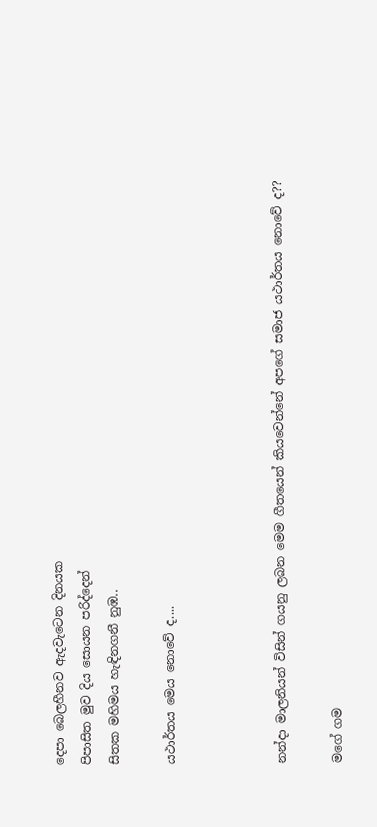දෙපා බෙලහීනව ඇදවැටෙන දිනයක
පිපාසිත මුව දිය සොයන පරිද්දෙන්
සිතක මහිමය හැඳිනගනී නුඹ..

යථාර්තය මෙය නොවේ ද....



නන්දා මාලනියන් විසින් ගයනු ලබන මෙම ගීතයෙන් කියවෙන්නේ අපගේ සමාජ යථාර්තය නොවේ ද??

මගේ ගම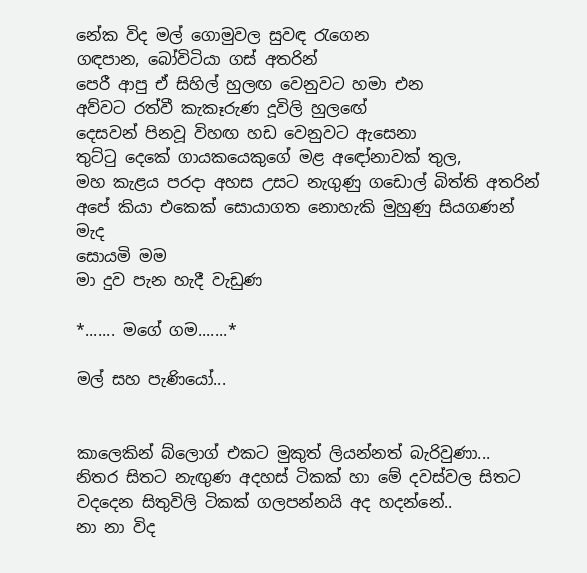නේක විද මල් ගොමුවල සුවඳ රැගෙන
ගඳපාන, බෝවිටියා ගස් අතරින්
පෙරී ආපු ඒ සිහිල් හුලඟ වෙනුවට හමා එන
අව්වට රත්වී කැකෑරුණ දූවිලි හුලඟේ
දෙසවන් පිනවූ විහඟ හඩ වෙනුවට ඇසෙනා
තුට්ටු දෙකේ ගායකයෙකුගේ මළ අඳෝනාවක් තුල,
මහ කැළය පරදා අහස උසට නැගුණු ගඩොල් බිත්ති අතරින්
අපේ කියා එකෙක් සොයාගත නොහැකි මුහුණු සියගණන් මැද
සොයමි මම
මා දුව පැන හැදී වැඩුණ

*....... මගේ ගම.......*

මල් සහ පැණියෝ...


කාලෙකින් බ්ලොග් එකට මුකුත් ලියන්නත් බැරිවුණා...
නිතර සිතට නැඟුණ අදහස් ටිකක් හා මේ දවස්වල සිතට වදදෙන සිතුවිලි ටිකක් ගලපන්නයි අද හදන්නේ..
නා නා විද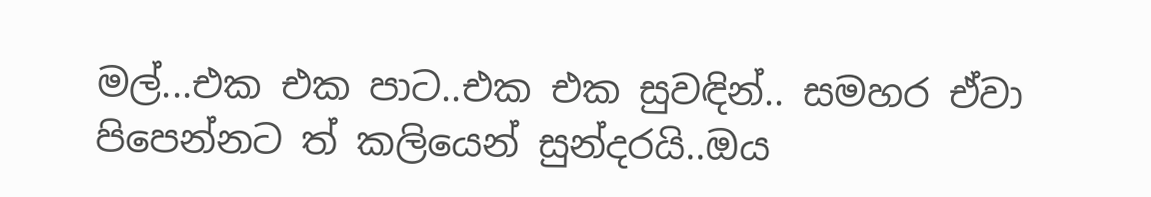මල්...එක එක පාට..එක එක සුවඳින්.. සමහර ඒවා පිපෙන්නට ත් කලියෙන් සුන්දරයි..ඔය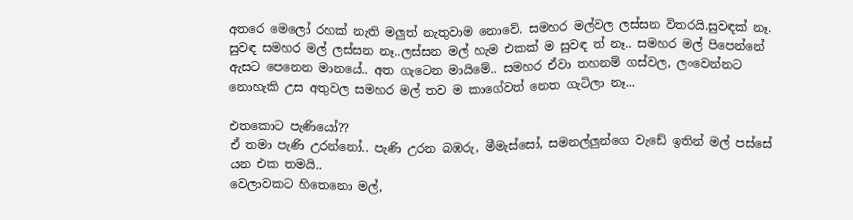අතරෙ මෙලෝ රහක් නැති මලුත් නැතුවාම නොවේ. සමහර මල්වල ලස්සන විතරයි.සුවඳක් නෑ. සුවඳ සමහර මල් ලස්සන නෑ..ලස්සන මල් හැම එකක් ම සුවඳ ත් නෑ.. සමහර මල් පිපෙන්නේ ඇසට පෙනෙන මානයේ.. අත ගැටෙන මායිමේ.. සමහර ඒවා තහනම් ගස්වල, ලංවෙන්නට නොහැකි උස අතුවල සමහර මල් තව ම කාගේවත් නෙත ගැටිලා නෑ...

එතකොට පැණියෝ??
ඒ තමා පැණි උරන්නෝ.. පැණි උරන බඹරු, මීමැස්සෝ, සමනල්ලුන්ගෙ වැඩේ ඉතින් මල් පස්සේ යන එක තමයි..
වෙලාවකට හිතෙනො මල්,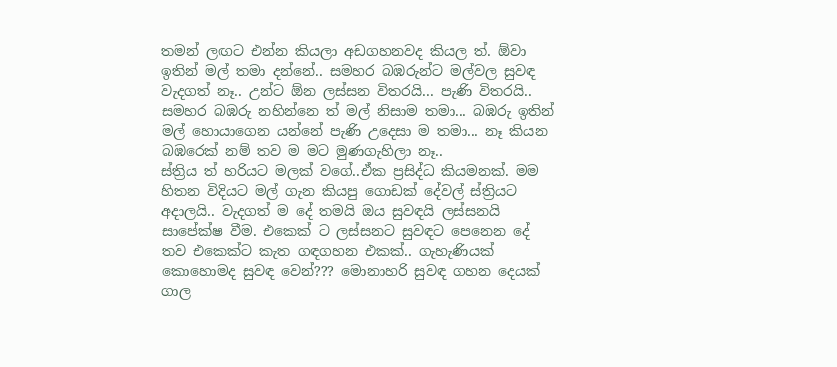තමන් ලඟට එන්න කියලා අඩගහනවද කියල ත්. ඕවා ඉතින් මල් තමා දන්නේ.. සමහර බඹරුන්ට මල්වල සුවඳ වැදගත් නෑ.. උන්ට ඕන ලස්සන විතරයි... පැණි විතරයි.. සමහර බඹරු නහින්නෙ ත් මල් නිසාම තමා... බඹරු ඉතින් මල් හොයාගෙන යන්නේ පැණි උදෙසා ම තමා... නෑ කියන බඹරෙක් නම් තව ම මට මුණගැහිලා නෑ..
ස්ත්‍රිය ත් හරියට මලක් වගේ..ඒක ප්‍රසිද්ධ කියමනක්. මම හිතන විදියට මල් ගැන කියපු ගොඩක් දේවල් ස්ත්‍රියට අදාලයි.. වැදගත් ම දේ තමයි ඔය සුවඳයි ලස්සනයි සාපේක්ෂ වීම. එකෙක් ට ලස්සනට සුවඳට පෙනෙන දේ තව එකෙක්ට කැත ගඳගහන එකක්.. ගැහැණියක් කොහොමද සුවඳ වෙන්??? මොනාහරි සුවඳ ගහන දෙයක් ගාල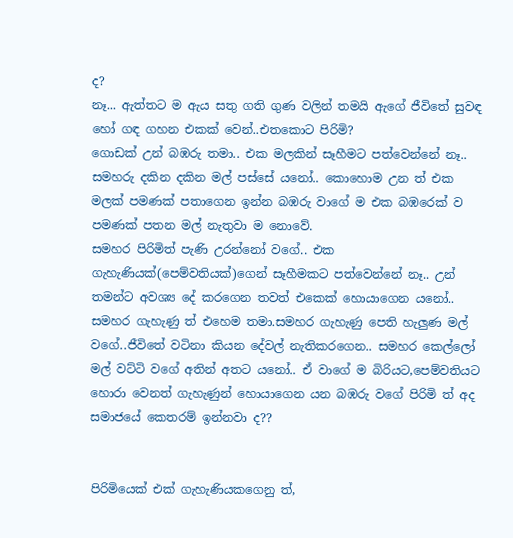ද?
නෑ... ඇත්තට ම ඇය සතු ගති ගුණ වලින් තමයි ඇගේ ජීවිතේ සුවඳ හෝ ගඳ ගහන එකක් වෙන්..එතකොට පිරිමි?
ගොඩක් උන් බඹරු තමා.. එක මලකින් සෑහීමට පත්වෙන්නේ නෑ.. සමහරු දකින දකින මල් පස්සේ යනෝ.. කොහොම උන ත් එක මලක් පමණක් පතාගෙන ඉන්න බඹරු වාගේ ම එක බඹරෙක් ව පමණක් පතන මල් නැතුවා ම නොවේ.
සමහර පිරිමිත් පැණි උරන්නෝ වගේ.. එක ගැහැණියක්(පෙම්වතියක්)ගෙන් සෑහීමකට පත්වෙන්නේ නෑ.. උන් තමන්ට අවශ්‍ය දේ කරගෙන තවත් එකෙක් හොයාගෙන යනෝ.. සමහර ගැහැණු ත් එහෙම තමා.සමහර ගැහැණු පෙති හැලුණ මල් වගේ..ජීවිතේ වටිනා කියන දේවල් නැතිකරගෙන.. සමහර කෙල්ලෝ මල් වට්ටි වගේ අතින් අතට යනෝ.. ඒ වාගේ ම බිරියට,පෙම්වතියට හොරා වෙනත් ගැහැණුන් හොයාගෙන යන බඹරු වගේ පිරිමි ත් අද සමාජයේ කෙතරම් ඉන්නවා ද??


පිරිමියෙක් එක් ගැහැණියකගෙනු ත්,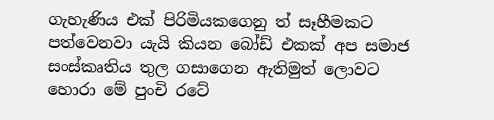ගැහැණිය එක් පිරිමියකගෙනු ත් සෑහීමකට පත්වෙනවා යැයි කියන බෝඩ් එකක් අප සමාජ සංස්කෘතිය තුල ගසාගෙන ඇතිමුත් ලොවට හොරා මේ පුංචි රටේ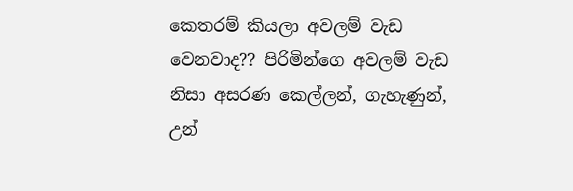කෙතරම් කියලා අවලම් වැඩ වෙනවාද?? පිරිමින්ගෙ අවලම් වැඩ නිසා අසරණ කෙල්ලන්, ගැහැණුන්, උන්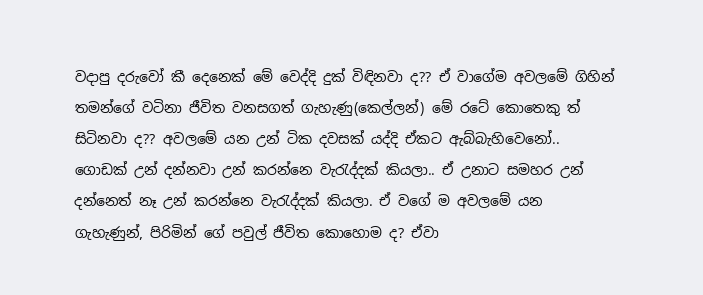වදාපු දරුවෝ කී දෙනෙක් මේ වෙද්දි දුක් විඳිනවා ද?? ඒ වාගේම අවලමේ ගිහින් තමන්ගේ වටිනා ජීවිත වනසගත් ගැහැණු(කෙල්ලන්) මේ රටේ කොතෙකු ත් සිටිනවා ද?? අවලමේ යන උන් ටික දවසක් යද්දි ඒකට ඇබ්බැහිවෙනෝ.. ගොඩක් උන් දන්නවා උන් කරන්නෙ වැරැද්දක් කියලා.. ඒ උනාට සමහර උන් දන්නෙත් නෑ උන් කරන්නෙ වැරැද්දක් කියලා. ඒ වගේ ම අවලමේ යන ගැහැණුන්, පිරිමින් ගේ පවුල් ජීවිත කොහොම ද? ඒවා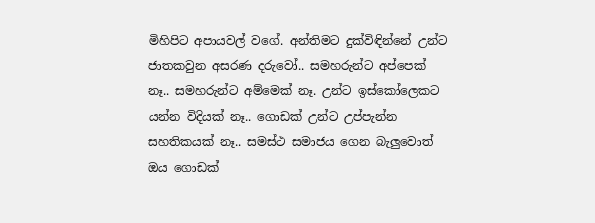මිහිපිට අපායවල් වගේ. අන්තිමට දුක්විඳින්නේ උන්ට ජාතකවුන අසරණ දරුවෝ.. සමහරුන්ට අප්පෙක් නෑ.. සමහරුන්ට අම්මෙක් නෑ. උන්ට ඉස්කෝලෙකට යන්න විදියක් නෑ.. ගොඩක් උන්ට උප්පැන්න සහතිකයක් නෑ.. සමස්ථ සමාජය ගෙන බැලුවොත් ඔය ගොඩක්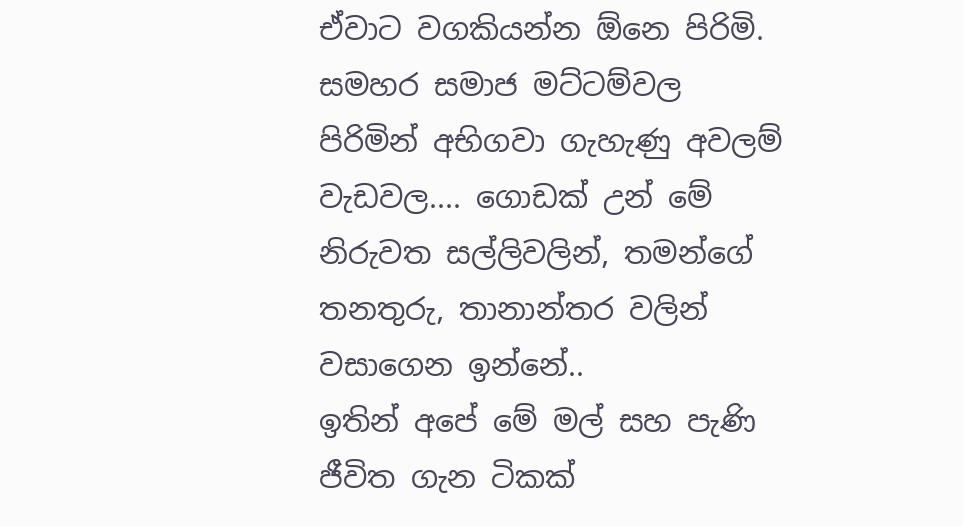ඒවාට වගකියන්න ඕනෙ පිරිමි. සමහර සමාජ මට්ටම්වල පිරිමින් අභිගවා ගැහැණු අවලම් වැඩවල.... ගොඩක් උන් මේ නිරුවත සල්ලිවලින්, තමන්ගේ තනතුරු, තානාන්තර වලින් වසාගෙන ඉන්නේ..
ඉතින් අපේ මේ මල් සහ පැණි ජීවිත ගැන ටිකක්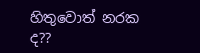හිතුවොත් නරක ද??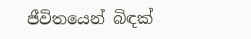ජීවිතයෙන් බිඳක්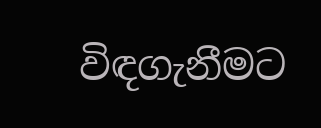විඳගැනීමට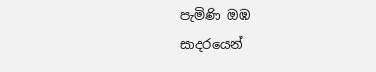පැමිණි ඔඹ
සාදරයෙන්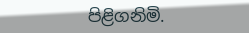පිළිගනිමි.